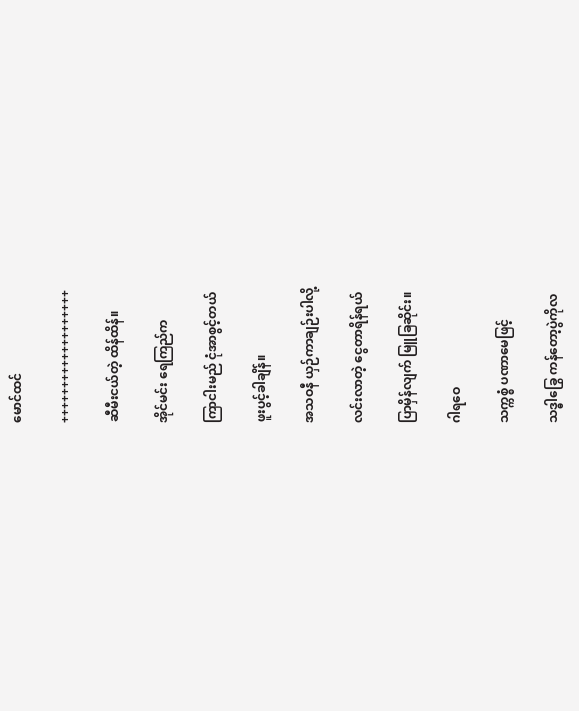မောင်ထင်

+++++++++++++++++++

ဆီမီးငယ်တဲ့ ထိန်ထိန်။

အိုင်မင်း ရေကြည်က

ကြာငါးမည် ငုံအာစွင့်တယ်

ဖူးပွင့်ခါချိန်။

အသဝနီ ယှဉ်ကာချဉ်းပါလို့

လင်းလာတဲ့ ငွေတာရိန်ရယ်

ပြာမှိန်လျက် မြူခြဆိုင်း။

ဂါရဝေ

သက္ကစ္စံ ပဏာမေဖြင့်

သဒ္ဓါခြွေ ကန်တော့ပွဲကိုလ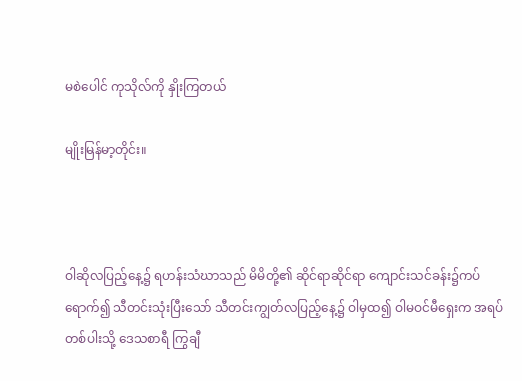မစဲပေါင် ကုသိုလ်ကို နှိုးကြတယ်

မျိုးမြန်မာ့တိုင်း။



ဝါဆိုလပြည့်နေ့၌ ရဟန်းသံဃာသည် မိမိတို့၏ ဆိုင်ရာဆိုင်ရာ ကျောင်းသင်ခန်း၌ကပ်ရောက်၍ သီတင်းသုံးပြီးသော် သီတင်းကျွတ်လပြည့်နေ့၌ ဝါမှထ၍ ဝါမဝင်မီရှေးက အရပ်တစ်ပါးသို့ ဒေသစာရီ ကြွချီ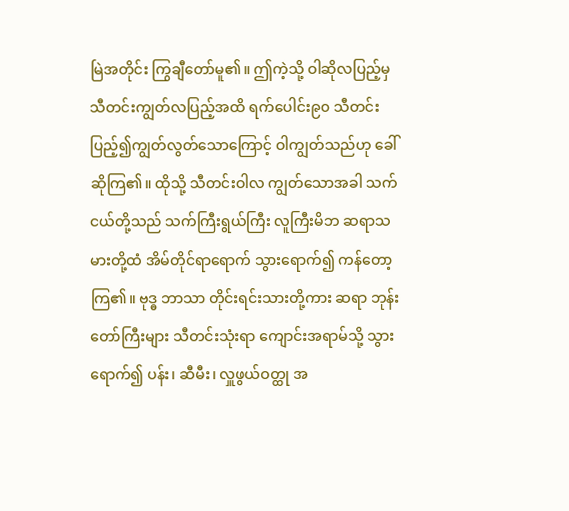မြဲအတိုင်း ကြွချီတော်မူ၏။ ဤကဲ့သို့ ဝါဆိုလပြည့်မှ သီတင်းကျွတ်လပြည့်အထိ ရက်ပေါင်း၉၀ သီတင်းပြည့်၍ကျွတ်လွတ်သောကြောင့် ဝါကျွတ်သည်ဟု ခေါ်ဆိုကြ၏။ ထိုသို့ သီတင်းဝါလ ကျွတ်သောအခါ သက်ငယ်တို့သည် သက်ကြီးရွယ်ကြီး လူကြီးမိဘ ဆရာသမားတို့ထံ အိမ်တိုင်ရာရောက် သွားရောက်၍ ကန်တော့ကြ၏။ ဗုဒ္ဓ ဘာသာ တိုင်းရင်းသားတို့ကား ဆရာ ဘုန်းတော်ကြီးများ သီတင်းသုံးရာ ကျောင်းအရာမ်သို့ သွားရောက်၍ ပန်း၊ ဆီမီး၊ လှူဖွယ်ဝတ္ထု အ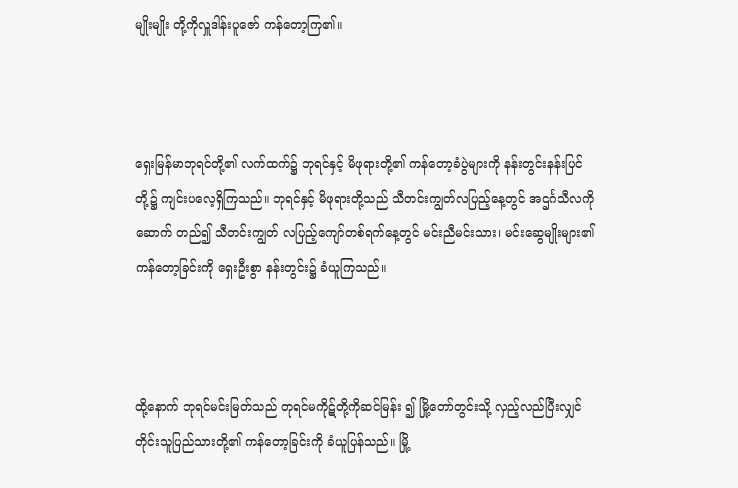မျိုးမျိုး တို့ကိုလှူဒါန်းပူဇော် ကန်တော့ကြ၏။



ရှေးမြန်မာဘုရင်တို့၏ လက်ထက်၌ ဘုရင်နှင့် မိဖုရားတို့၏ ကန်တော့ခံပွဲများကို နန်းတွင်းနန်းပြင်တို့၌ ကျင်းပလေ့ရှိကြသည်။ ဘုရင်နှင့် မိဖုရားတို့သည် သီတင်းကျွတ်လပြည့်နေ့တွင် အဌင်္ဂသီလကို ဆောက် တည်၍ သီတင်းကျွတ် လပြည့်ကျော်တစ်ရက်နေ့တွင် မင်းညီမင်းသား၊ မင်းဆွေမျိုးများ၏ ကန်တော့ခြင်းကို ရှေးဦးစွာ နန်းတွင်း၌ ခံယူကြသည်။



ထို့နောက် ဘုရင်မင်းမြတ်သည် တုရင်မကိုဋ်တို့ကိုဆင်မြန်း ၍ မြို့တော်တွင်းသို့ လှည့်လည်ပြီးလျှင် တိုင်းသူပြည်သားတို့၏ ကန်တော့ခြင်းကို ခံယူပြန်သည်။ မြို့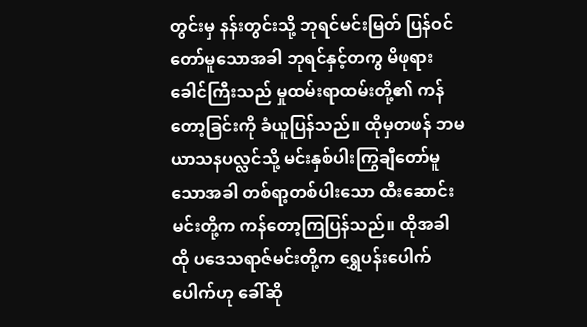တွင်းမှ နန်းတွင်းသို့ ဘုရင်မင်းမြတ် ပြန်ဝင်တော်မူသောအခါ ဘုရင်နှင့်တကွ မိဖုရားခေါင်ကြီးသည် မှုထမ်းရာထမ်းတို့၏ ကန်တော့ခြင်းကို ခံယူပြန်သည်။ ထိုမှတဖန် ဘမယာသနပလ္လင်သို့ မင်းနှစ်ပါးကြွချီတော်မူသောအခါ တစ်ရာ့တစ်ပါးသော ထီးဆောင်းမင်းတို့က ကန်တော့ကြပြန်သည်။ ထိုအခါ ထို ပဒေသရာဇ်မင်းတို့က ရွှေပန်းပေါက်ပေါက်ဟု ခေါ်ဆို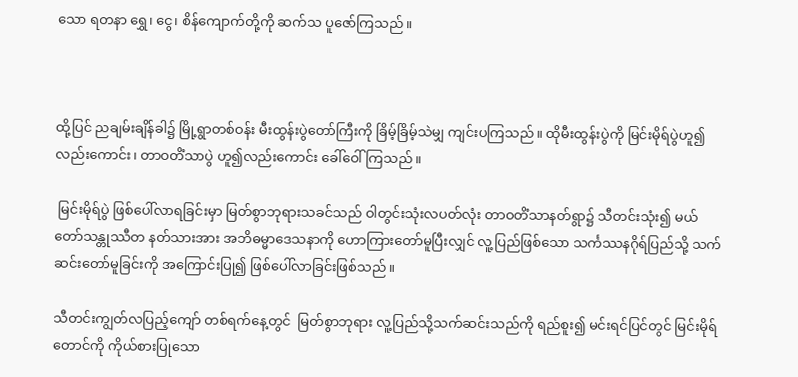သော ရတနာ ရွှေ၊ ငွေ၊ စိန်ကျောက်တို့ကို ဆက်သ ပူဇော်ကြသည်။



ထို့ပြင် ညချမ်းချိန်ခါ၌ မြို့ရွာတစ်ဝန်း မီးထွန်းပွဲတော်ကြီးကို ခြိမ့်ခြိမ့်သဲမျှ ကျင်းပကြသည်။ ထိုမီးထွန်းပွဲကို မြင်းမိုရ်ပွဲဟူ၍လည်းကောင်း၊ တာဝတိံသာပွဲ ဟူ၍လည်းကောင်း ခေါ်ဝေါ်ကြသည်။

 မြင်းမိုရ်ပွဲ ဖြစ်ပေါ်လာရခြင်းမှာ မြတ်စွာဘုရားသခင်သည် ဝါတွင်းသုံးလပတ်လုံး တာဝတိံသာနတ်ရွာ၌ သီတင်းသုံး၍ မယ်တော်သန္တုဿီတ နတ်သားအား အဘိဓမ္မာဒေသနာကို ဟောကြားတော်မူပြီးလျှင် လူ့ပြည်ဖြစ်သော သင်္ကဿနဂိုရ်ပြည်သို့ သက်ဆင်းတော်မူခြင်းကို အကြောင်းပြု၍ ဖြစ်ပေါ်လာခြင်းဖြစ်သည်။

သီတင်းကျွတ်လပြည့်ကျော် တစ်ရက်နေ့တွင်  မြတ်စွာဘုရား လူ့ပြည်သို့သက်ဆင်းသည်ကို ရည်စူး၍ မင်းရင်ပြင်တွင် မြင်းမိုရ်တောင်ကို ကိုယ်စားပြုသော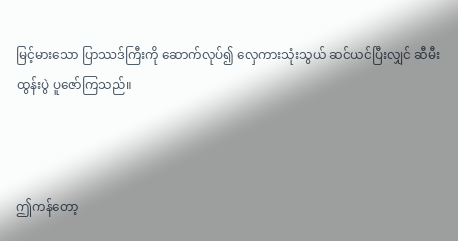မြင့်မားသော ပြာဿဒ်ကြီးကို ဆောက်လုပ်၍ လှေကားသုံးသွယ် ဆင်ယင်ပြီးလျှင် ဆီမီးထွန်းပွဲ ပူဇော်ကြသည်။



ဤကန်တော့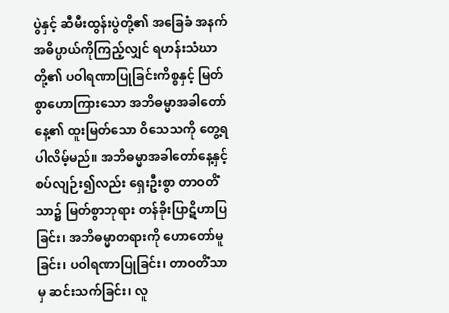ပွဲနှင့် ဆီမီးထွန်းပွဲတို့၏ အခြေခံ အနက်အဓိပ္ပာယ်ကိုကြည့်လျှင် ရဟန်းသံဃာတို့၏ ပဝါရဏာပြုခြင်းကိစ္စနှင့် မြတ်စွာဟောကြားသော အဘိဓမ္မာအခါတော်နေ့၏ ထူးမြတ်သော ဝိသေသကို တွေ့ရပါလိမ့်မည်။ အဘိဓမ္မာအခါတော်နေ့နှင့် စပ်လျဉ်း၍လည်း ရှေးဦးစွာ တာဝတိံသာ၌ မြတ်စွာဘုရား တန်ခိုးပြာဋိဟာပြခြင်း၊ အဘိဓမ္မာတရားကို ဟောတော်မူခြင်း၊ ပဝါရဏာပြုခြင်း၊ တာဝတိံသာမှ ဆင်းသက်ခြင်း၊ လူ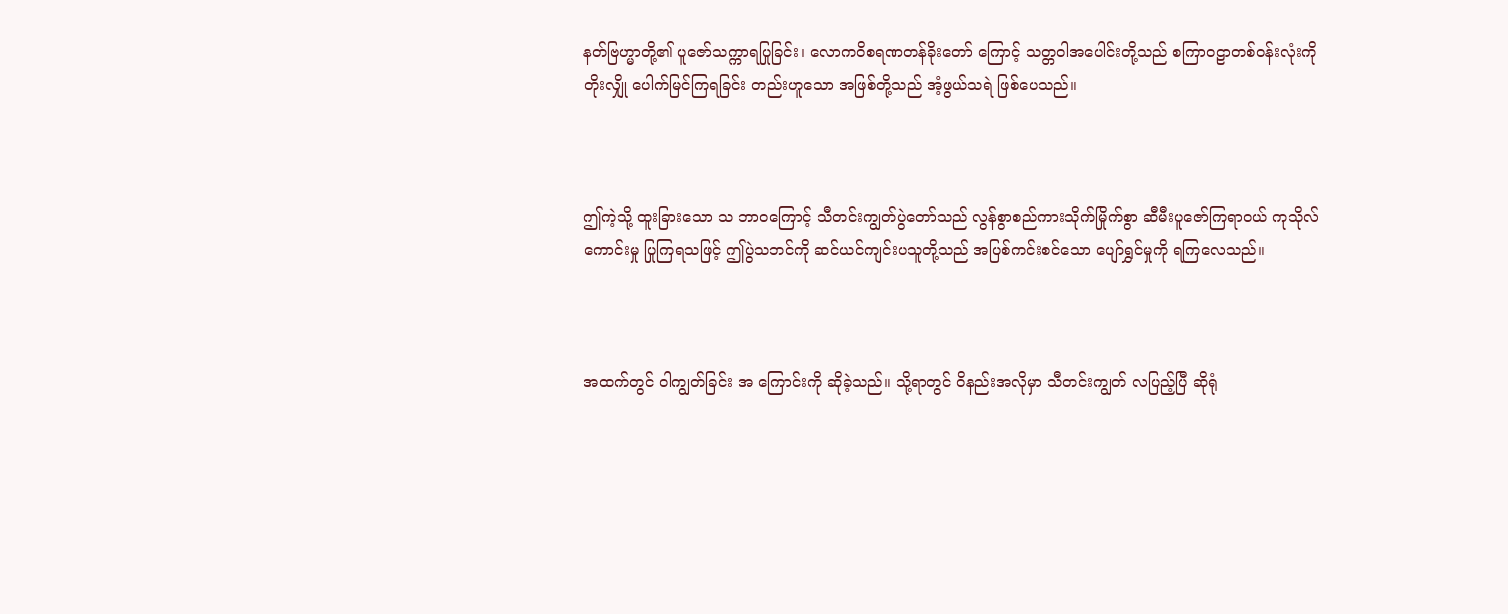နတ်ဗြဟ္မာတို့၏ ပူဇော်သက္ကာရပြုခြင်း၊ လောကဝိစရဏတန်ခိုးတော် ကြောင့် သတ္တဝါအပေါင်းတို့သည် စကြာဝဠာတစ်ဝန်းလုံးကို တိုးလျှို ပေါက်မြင်ကြရခြင်း တည်းဟူသော အဖြစ်တို့သည် အံ့ဖွယ်သရဲ ဖြစ်ပေသည်။



ဤကဲ့သို့ ထူးခြားသော သ ဘာဝကြောင့် သီတင်းကျွတ်ပွဲတော်သည် လွန်စွာစည်ကားသိုက်မြိုက်စွာ ဆီမီးပူဇော်ကြရာဝယ် ကုသိုလ်ကောင်းမှု ပြုကြရသဖြင့် ဤပွဲသဘင်ကို ဆင်ယင်ကျင်းပသူတို့သည် အပြစ်ကင်းစင်သော ပျော်ရွှင်မှုကို ရကြလေသည်။



အထက်တွင် ဝါကျွတ်ခြင်း အ ကြောင်းကို ဆိုခဲ့သည်။ သို့ရာတွင် ဝိနည်းအလိုမှာ သီတင်းကျွတ် လပြည့်ပြီ ဆိုရုံ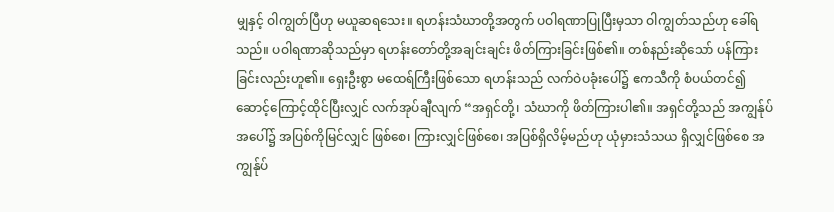မျှနှင့် ဝါကျွတ်ပြီဟု မယူဆရသေး။ ရဟန်းသံဃာတို့အတွက် ပဝါရဏာပြုပြီးမှသာ ဝါကျွတ်သည်ဟု ခေါ်ရသည်။ ပဝါရဏာဆိုသည်မှာ ရဟန်းတော်တို့အချင်းချင်း ဖိတ်ကြားခြင်းဖြစ်၏။ တစ်နည်းဆိုသော် ပန်ကြားခြင်းလည်းဟူ၏။ ရှေးဦးစွာ မထေရ်ကြီးဖြစ်သော ရဟန်းသည် လက်ဝဲပခုံးပေါ်၌ ဧကသီကို စံပယ်တင်၍ ဆောင့်ကြောင့်ထိုင်ပြီးလျှင် လက်အုပ်ချီလျက် “အရှင်တို့၊ သံဃာကို ဖိတ်ကြားပါ၏။ အရှင်တို့သည် အကျွန်ုပ်အပေါ်၌ အပြစ်ကိုမြင်လျှင် ဖြစ်စေ၊ ကြားလျှင်ဖြစ်စေ၊ အပြစ်ရှိလိမ့်မည်ဟု ယုံမှားသံသယ ရှိလျှင်ဖြစ်စေ အကျွန်ုပ်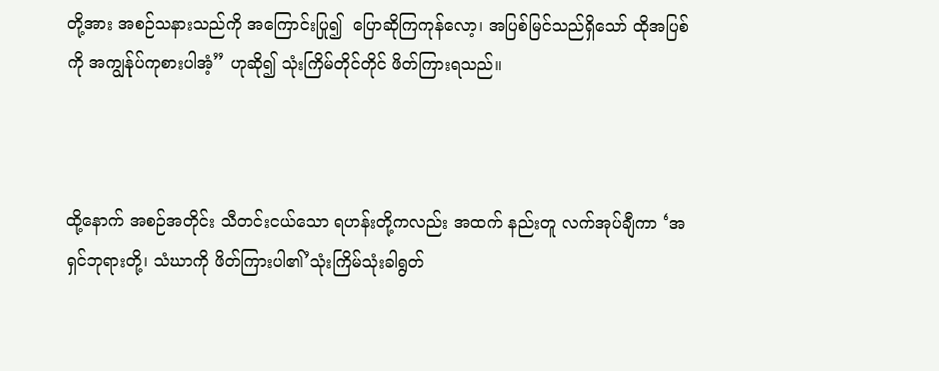တို့အား အစဉ်သနားသည်ကို အကြောင်းပြု၍  ပြောဆိုကြကုန်လော့၊ အပြစ်မြင်သည်ရှိသော် ထိုအပြစ်ကို အကျွန်ုပ်ကုစားပါအံ့” ဟုဆို၍ သုံးကြိမ်တိုင်တိုင် ဖိတ်ကြားရသည်။



ထို့နောက် အစဉ်အတိုင်း သီတင်းငယ်သော ရဟန်းတို့ကလည်း အထက် နည်းတူ လက်အုပ်ချီကာ ‘အရှင်ဘုရားတို့၊ သံဃာကို ဖိတ်ကြားပါ၏’သုံးကြိမ်သုံးခါရွတ်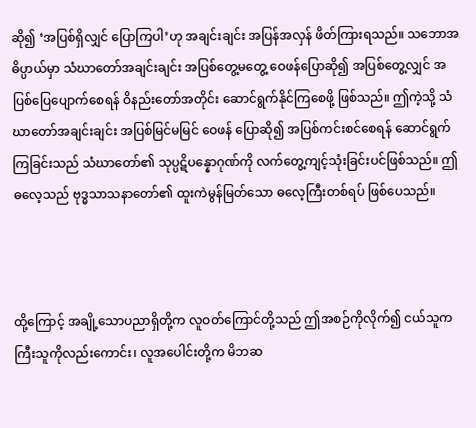ဆို၍ ‘အပြစ်ရှိလျှင် ပြောကြပါ’ဟု အချင်းချင်း အပြန်အလှန် ဖိတ်ကြားရသည်။ သဘောအဓိပ္ပာယ်မှာ သံဃာတော်အချင်းချင်း အပြစ်တွေ့မတွေ့ ဝေဖန်ပြောဆို၍ အပြစ်တွေ့လျှင် အပြစ်ပြေပျောက်စေရန် ဝိနည်းတော်အတိုင်း ဆောင်ရွက်နိုင်ကြစေဖို့ ဖြစ်သည်။ ဤကဲ့သို့ သံဃာတော်အချင်းချင်း အပြစ်မြင်မမြင် ဝေဖန် ပြောဆို၍ အပြစ်ကင်းစင်စေရန် ဆောင်ရွက်ကြခြင်းသည် သံဃာတော်၏ သုပ္ပဋိပန္နောဂုဏ်ကို လက်တွေ့ကျင့်သုံးခြင်းပင်ဖြစ်သည်။ ဤဓလေ့သည် ဗုဒ္ဓသာသနာတော်၏ ထူးကဲမွန်မြတ်သော ဓလေ့ကြီးတစ်ရပ် ဖြစ်ပေသည်။



ထို့ကြောင့် အချို့သောပညာရှိတို့က လူဝတ်ကြောင်တို့သည် ဤအစဉ်ကိုလိုက်၍ ငယ်သူက ကြီးသူကိုလည်းကောင်း၊ လူအပေါင်းတို့က မိဘဆ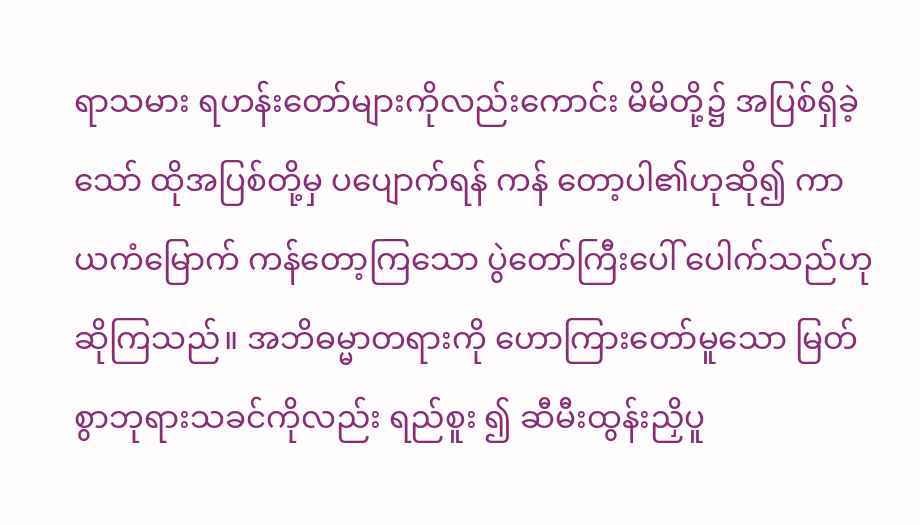ရာသမား ရဟန်းတော်များကိုလည်းကောင်း မိမိတို့၌ အပြစ်ရှိခဲ့သော် ထိုအပြစ်တို့မှ ပပျောက်ရန် ကန် တော့ပါ၏ဟုဆို၍ ကာယကံမြောက် ကန်တော့ကြသော ပွဲတော်ကြီးပေါ် ပေါက်သည်ဟု ဆိုကြသည်။ အဘိဓမ္မာတရားကို ဟောကြားတော်မူသော မြတ်စွာဘုရားသခင်ကိုလည်း ရည်စူး ၍ ဆီမီးထွန်းညှိပူ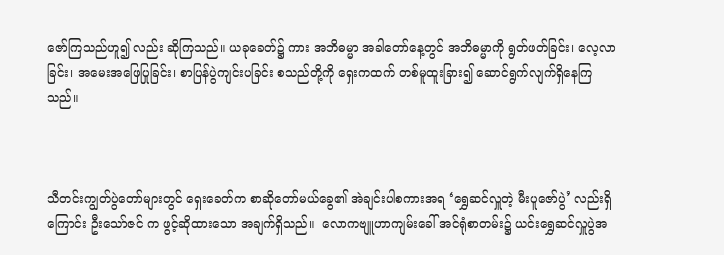ဇော်ကြသည်ဟူ၍ လည်း ဆိုကြသည်။ ယခုခေတ်၌ ကား အဘိဓမ္မာ အခါတော်နေ့တွင် အဘိဓမ္မာကို ရွတ်ဖတ်ခြင်း၊ လေ့လာခြင်း၊ အမေးအဖြေပြုခြင်း၊ စာပြန်ပွဲကျင်းပခြင်း စသည်တို့ကို ရှေးကထက် တစ်မူထူးခြား၍ ဆောင်ရွက်လျက်ရှိနေကြသည်။



သီတင်းကျွတ်ပွဲတော်များတွင် ရှေးခေတ်က စာဆိုတော်မယ်ခွေ၏ အဲချင်းပါစကားအရ ‘ရွှေဆင်လှူတဲ့ မီးပူဇော်ပွဲ’ လည်းရှိကြောင်း ဦးသော်ဇင် က ဖွင့်ဆိုထားသော အချက်ရှိသည်။  လောကဗျူဟာကျမ်းခေါ် အင်ရုံစာတမ်း၌ ယင်းရွှေဆင်လှူပွဲအ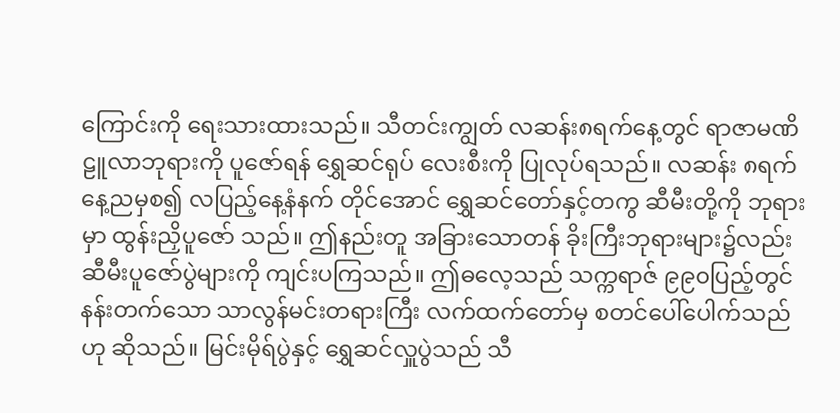ကြောင်းကို ရေးသားထားသည်။ သီတင်းကျွတ် လဆန်း၈ရက်နေ့တွင် ရာဇာမဏိဠူလာဘုရားကို ပူဇော်ရန် ရွှေဆင်ရုပ် လေးစီးကို ပြုလုပ်ရသည်။ လဆန်း ၈ရက်နေ့ညမှစ၍ လပြည့်နေ့နံနက် တိုင်အောင် ရွှေဆင်တော်နှင့်တကွ ဆီမီးတို့ကို ဘုရားမှာ ထွန်းညှိပူဇော် သည်။ ဤနည်းတူ အခြားသောတန် ခိုးကြီးဘုရားများ၌လည်း ဆီမီးပူဇော်ပွဲများကို ကျင်းပကြသည်။ ဤဓလေ့သည် သက္ကရာဇ် ၉၉၀ပြည့်တွင်နန်းတက်သော သာလွန်မင်းတရားကြီး လက်ထက်တော်မှ စတင်ပေါ်ပေါက်သည်ဟု ဆိုသည်။ မြင်းမိုရ်ပွဲနှင့် ရွှေဆင်လှူပွဲသည် သီ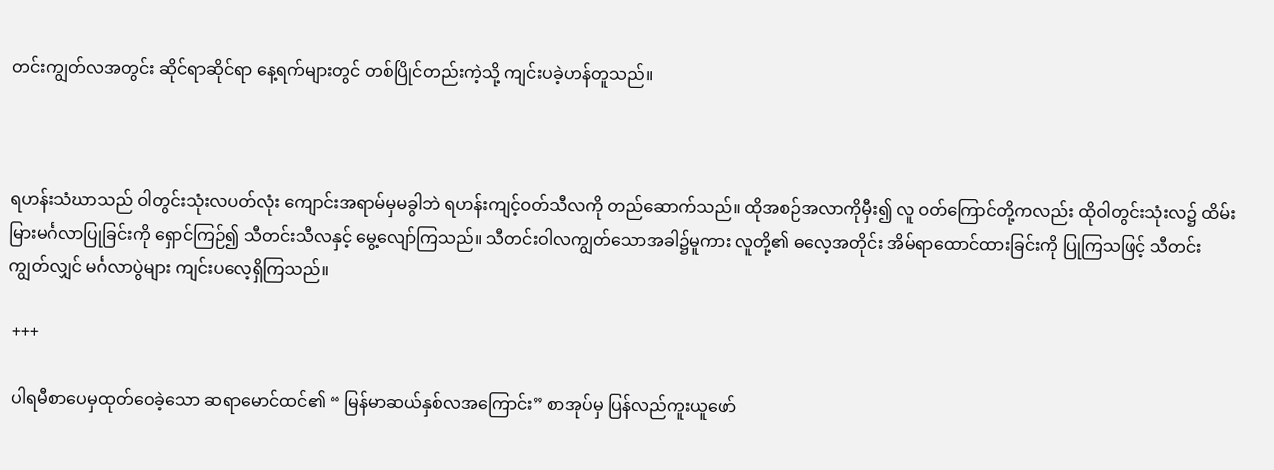တင်းကျွတ်လအတွင်း ဆိုင်ရာဆိုင်ရာ နေ့ရက်များတွင် တစ်ပြိုင်တည်းကဲ့သို့ ကျင်းပခဲ့ဟန်တူသည်။



ရဟန်းသံဃာသည် ဝါတွင်းသုံးလပတ်လုံး ကျောင်းအရာမ်မှမခွါဘဲ ရဟန်းကျင့်ဝတ်သီလကို တည်ဆောက်သည်။ ထိုအစဉ်အလာကိုမှီး၍ လူ ဝတ်ကြောင်တို့ကလည်း ထိုဝါတွင်းသုံးလ၌ ထိမ်းမြားမင်္ဂလာပြုခြင်းကို ရှောင်ကြဉ်၍ သီတင်းသီလနှင့် မွေ့လျော်ကြသည်။ သီတင်းဝါလကျွတ်သောအခါ၌မူကား လူတို့၏ ဓလေ့အတိုင်း အိမ်ရာထောင်ထားခြင်းကို ပြုကြသဖြင့် သီတင်းကျွတ်လျှင် မင်္ဂလာပွဲများ ကျင်းပလေ့ရှိကြသည်။

 +++

 ပါရမီစာပေမှထုတ်ဝေခဲ့သော ဆရာမောင်ထင်၏ “ မြန်မာဆယ်နှစ်လအကြောင်း” စာအုပ်မှ ပြန်လည်ကူးယူဖော်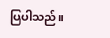ပြပါသည်။